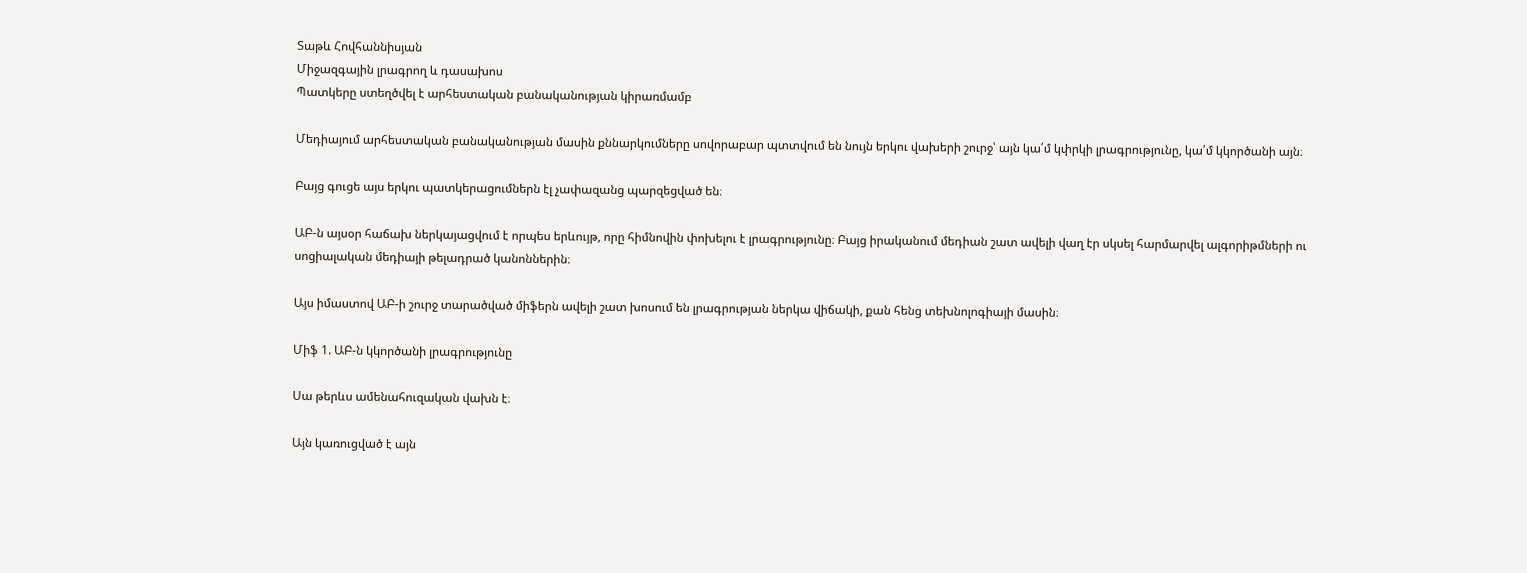Տաթև Հովհաննիսյան
Միջազգային լրագրող և դասախոս
Պատկերը ստեղծվել է արհեստական բանականության կիրառմամբ

Մեդիայում արհեստական բանականության մասին քննարկումները սովորաբար պտտվում են նույն երկու վախերի շուրջ՝ այն կա՛մ կփրկի լրագրությունը, կա՛մ կկործանի այն։

Բայց գուցե այս երկու պատկերացումներն էլ չափազանց պարզեցված են։

ԱԲ-ն այսօր հաճախ ներկայացվում է որպես երևույթ, որը հիմնովին փոխելու է լրագրությունը։ Բայց իրականում մեդիան շատ ավելի վաղ էր սկսել հարմարվել ալգորիթմների ու սոցիալական մեդիայի թելադրած կանոններին։

Այս իմաստով ԱԲ-ի շուրջ տարածված միֆերն ավելի շատ խոսում են լրագրության ներկա վիճակի, քան հենց տեխնոլոգիայի մասին։

Միֆ 1. ԱԲ-ն կկործանի լրագրությունը

Սա թերևս ամենահուզական վախն է։

Այն կառուցված է այն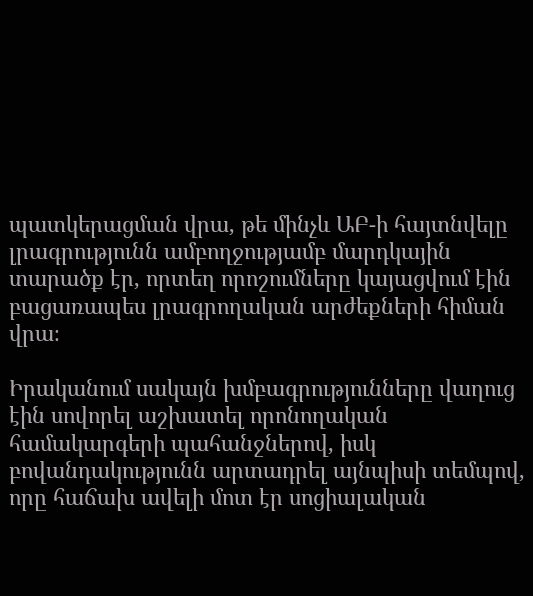պատկերացման վրա, թե մինչև ԱԲ-ի հայտնվելը լրագրությունն ամբողջությամբ մարդկային տարածք էր, որտեղ որոշումները կայացվում էին բացառապես լրագրողական արժեքների հիման վրա։

Իրականում սակայն խմբագրությունները վաղուց էին սովորել աշխատել որոնողական համակարգերի պահանջներով, իսկ բովանդակությունն արտադրել այնպիսի տեմպով, որը հաճախ ավելի մոտ էր սոցիալական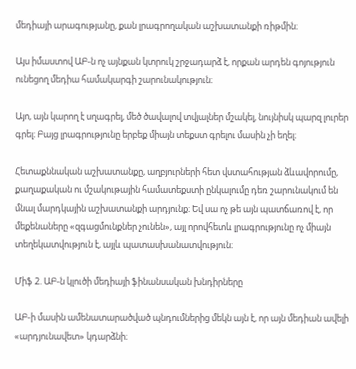մեդիայի արագությանը, քան լրագրողական աշխատանքի ռիթմին։

Այս իմաստով ԱԲ-ն ոչ այնքան կտրուկ շրջադարձ է, որքան արդեն գոյություն ունեցող մեդիա համակարգի շարունակություն։

Այո, այն կարող է սղագրել, մեծ ծավալով տվյալներ մշակել, նույնիսկ պարզ լուրեր գրել։ Բայց լրագրությունը երբեք միայն տեքստ գրելու մասին չի եղել։

Հետաքննական աշխատանքը, աղբյուրների հետ վստահության ձևավորումը, քաղաքական ու մշակութային համատեքստի ընկալումը դեռ շարունակում են մնալ մարդկային աշխատանքի արդյունք։ Եվ սա ոչ թե այն պատճառով է, որ մեքենաները «զգացմունքներ չունեն», այլ որովհետև լրագրությունը ոչ միայն տեղեկատվություն է, այլև պատասխանատվություն։

Միֆ 2. ԱԲ-ն կլուծի մեդիայի ֆինանսական խնդիրները

ԱԲ-ի մասին ամենատարածված պնդումներից մեկն այն է, որ այն մեդիան ավելի «արդյունավետ» կդարձնի։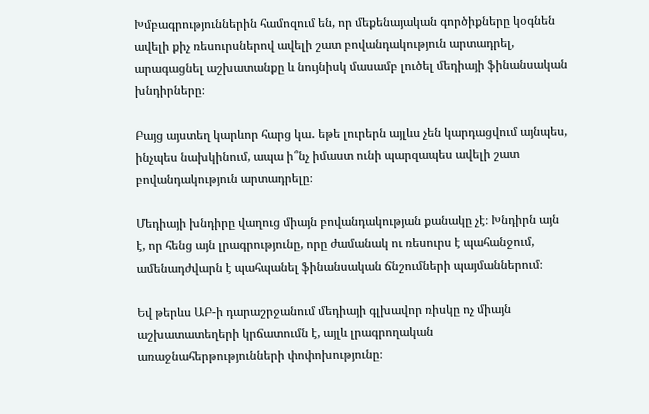Խմբագրություններին համոզում են, որ մեքենայական գործիքները կօգնեն ավելի քիչ ռեսուրսներով ավելի շատ բովանդակություն արտադրել, արագացնել աշխատանքը և նույնիսկ մասամբ լուծել մեդիայի ֆինանսական խնդիրները։

Բայց այստեղ կարևոր հարց կա․ եթե լուրերն այլևս չեն կարդացվում այնպես, ինչպես նախկինում, ապա ի՞նչ իմաստ ունի պարզապես ավելի շատ բովանդակություն արտադրելը։

Մեդիայի խնդիրը վաղուց միայն բովանդակության քանակը չէ։ Խնդիրն այն է, որ հենց այն լրագրությունը, որը ժամանակ ու ռեսուրս է պահանջում, ամենադժվարն է պահպանել ֆինանսական ճնշումների պայմաններում։

Եվ թերևս ԱԲ-ի դարաշրջանում մեդիայի գլխավոր ռիսկը ոչ միայն աշխատատեղերի կրճատումն է, այլև լրագրողական առաջնահերթությունների փոփոխությունը։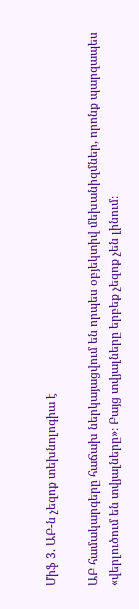Միֆ 3. ԱԲ-ն չեզոք տեխնոլոգիա է

ԱԲ համակարգերը հաճախ ներկայացվում են որպես օբյեկտիվ մեխանիզմներ, որոնք պարզապես «վերլուծում են տվյալները»։ Բայց տվյալները երբեք չեզոք չեն լինում։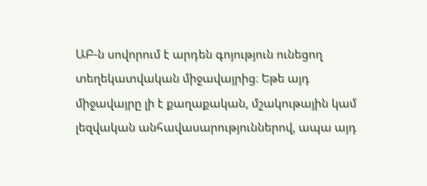ԱԲ-ն սովորում է արդեն գոյություն ունեցող տեղեկատվական միջավայրից։ Եթե այդ միջավայրը լի է քաղաքական, մշակութային կամ լեզվական անհավասարություններով, ապա այդ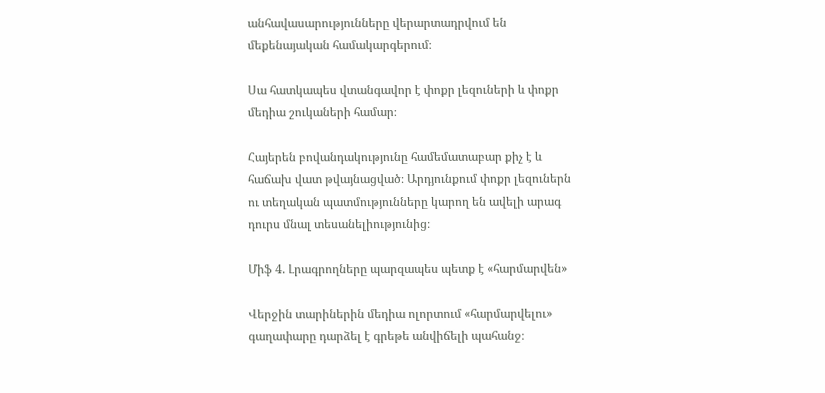անհավասարությունները վերարտադրվում են մեքենայական համակարգերում։

Սա հատկապես վտանգավոր է փոքր լեզուների և փոքր մեդիա շուկաների համար։

Հայերեն բովանդակությունը համեմատաբար քիչ է և հաճախ վատ թվայնացված։ Արդյունքում փոքր լեզուներն ու տեղական պատմությունները կարող են ավելի արագ դուրս մնալ տեսանելիությունից։

Միֆ 4. Լրագրողները պարզապես պետք է «հարմարվեն»

Վերջին տարիներին մեդիա ոլորտում «հարմարվելու» գաղափարը դարձել է գրեթե անվիճելի պահանջ։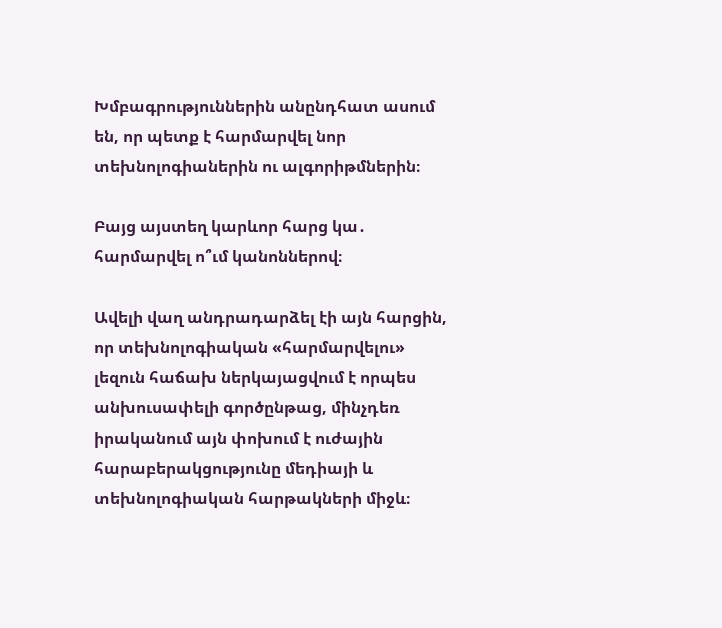Խմբագրություններին անընդհատ ասում են, որ պետք է հարմարվել նոր տեխնոլոգիաներին ու ալգորիթմներին։

Բայց այստեղ կարևոր հարց կա․ հարմարվել ո՞ւմ կանոններով։

Ավելի վաղ անդրադարձել էի այն հարցին, որ տեխնոլոգիական «հարմարվելու» լեզուն հաճախ ներկայացվում է որպես անխուսափելի գործընթաց, մինչդեռ իրականում այն փոխում է ուժային հարաբերակցությունը մեդիայի և տեխնոլոգիական հարթակների միջև։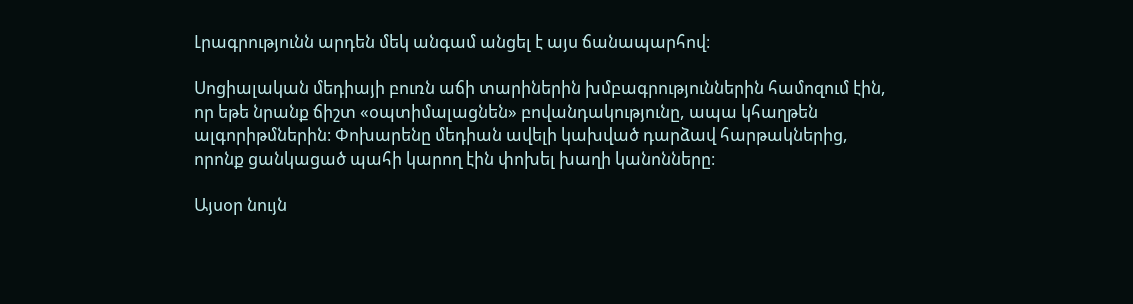Լրագրությունն արդեն մեկ անգամ անցել է այս ճանապարհով։

Սոցիալական մեդիայի բուռն աճի տարիներին խմբագրություններին համոզում էին, որ եթե նրանք ճիշտ «օպտիմալացնեն» բովանդակությունը, ապա կհաղթեն ալգորիթմներին։ Փոխարենը մեդիան ավելի կախված դարձավ հարթակներից, որոնք ցանկացած պահի կարող էին փոխել խաղի կանոնները։

Այսօր նույն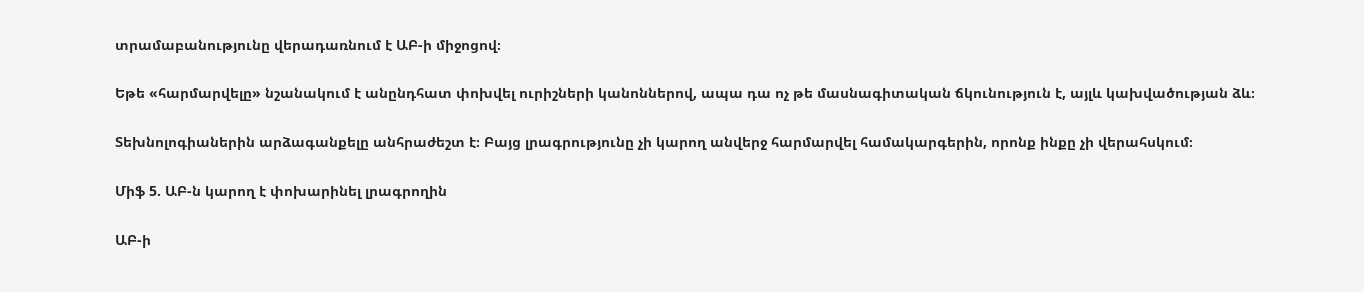տրամաբանությունը վերադառնում է ԱԲ-ի միջոցով։

Եթե «հարմարվելը» նշանակում է անընդհատ փոխվել ուրիշների կանոններով, ապա դա ոչ թե մասնագիտական ճկունություն է, այլև կախվածության ձև։

Տեխնոլոգիաներին արձագանքելը անհրաժեշտ է։ Բայց լրագրությունը չի կարող անվերջ հարմարվել համակարգերին, որոնք ինքը չի վերահսկում։

Միֆ 5. ԱԲ-ն կարող է փոխարինել լրագրողին

ԱԲ-ի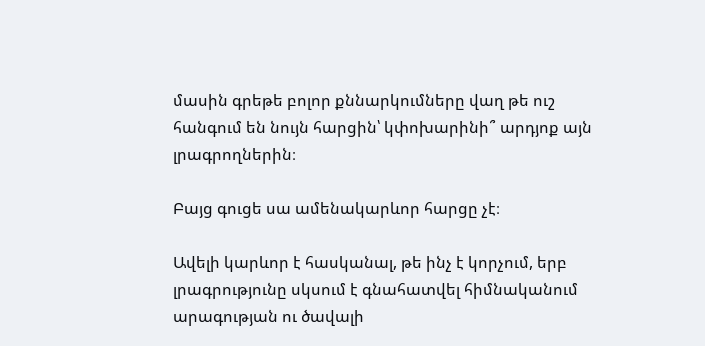մասին գրեթե բոլոր քննարկումները վաղ թե ուշ հանգում են նույն հարցին՝ կփոխարինի՞ արդյոք այն լրագրողներին։

Բայց գուցե սա ամենակարևոր հարցը չէ։

Ավելի կարևոր է հասկանալ, թե ինչ է կորչում, երբ լրագրությունը սկսում է գնահատվել հիմնականում արագության ու ծավալի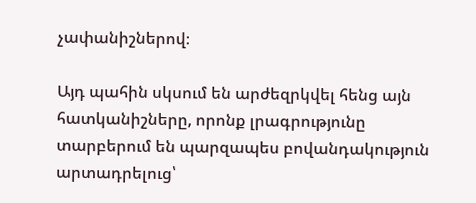չափանիշներով։

Այդ պահին սկսում են արժեզրկվել հենց այն հատկանիշները, որոնք լրագրությունը տարբերում են պարզապես բովանդակություն արտադրելուց՝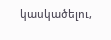կասկածելու,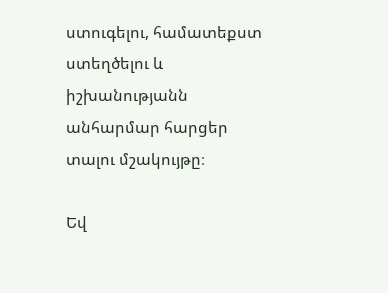ստուգելու, համատեքստ ստեղծելու և իշխանությանն անհարմար հարցեր տալու մշակույթը։

Եվ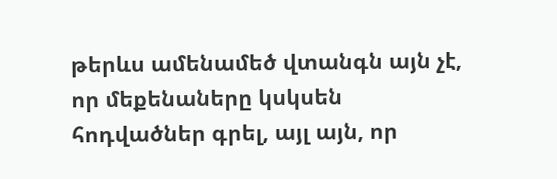թերևս ամենամեծ վտանգն այն չէ, որ մեքենաները կսկսեն հոդվածներ գրել, այլ այն, որ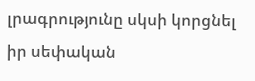լրագրությունը սկսի կորցնել իր սեփական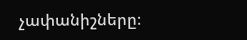չափանիշները։